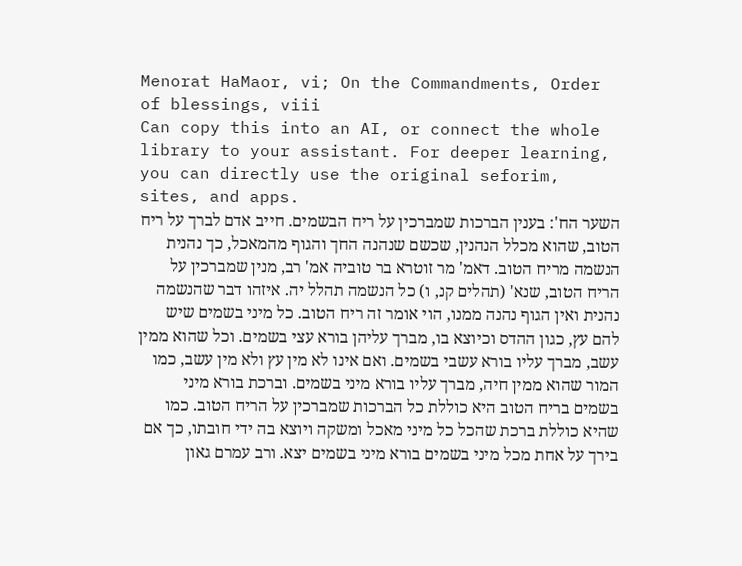Menorat HaMaor, vi; On the Commandments, Order of blessings, viii
Can copy this into an AI, or connect the whole library to your assistant. For deeper learning, you can directly use the original seforim, sites, and apps.
השער הח': בענין הברכות שמברכין על ריח הבשמים. חייב אדם לברך על ריח הטוב, שהוא מכלל הנהנין, שכשם שנהנה החך והגוף מהמאכל, כך נהנית הנשמה מריח הטוב. דאמ' מר זוטרא בר טוביה אמ' רב, מנין שמברכין על הריח הטוב, שנא' (תהלים קנ, ו) כל הנשמה תהלל יה. איזהו דבר שהנשמה נהנית ואין הגוף נהנה ממנו, הוי אומר זה ריח הטוב. כל מיני בשמים שיש להם עץ, כגון ההדס וכיוצא בו, מברך עליהן בורא עצי בשמים. וכל שהוא ממין עשב, מברך עליו בורא עשבי בשמים. ואם אינו לא מין עץ ולא מין עשב, כמו המור שהוא ממין חיה, מברך עליו בורא מיני בשמים. וברכת בורא מיני בשמים בריח הטוב היא כוללת כל הברכות שמברכין על הריח הטוב. כמו שהיא כוללת ברכת שהכל כל מיני מאכל ומשקה ויוצא בה ידי חובתו, כך אם בירך על אחת מכל מיני בשמים בורא מיני בשמים יצא. ורב עמרם גאון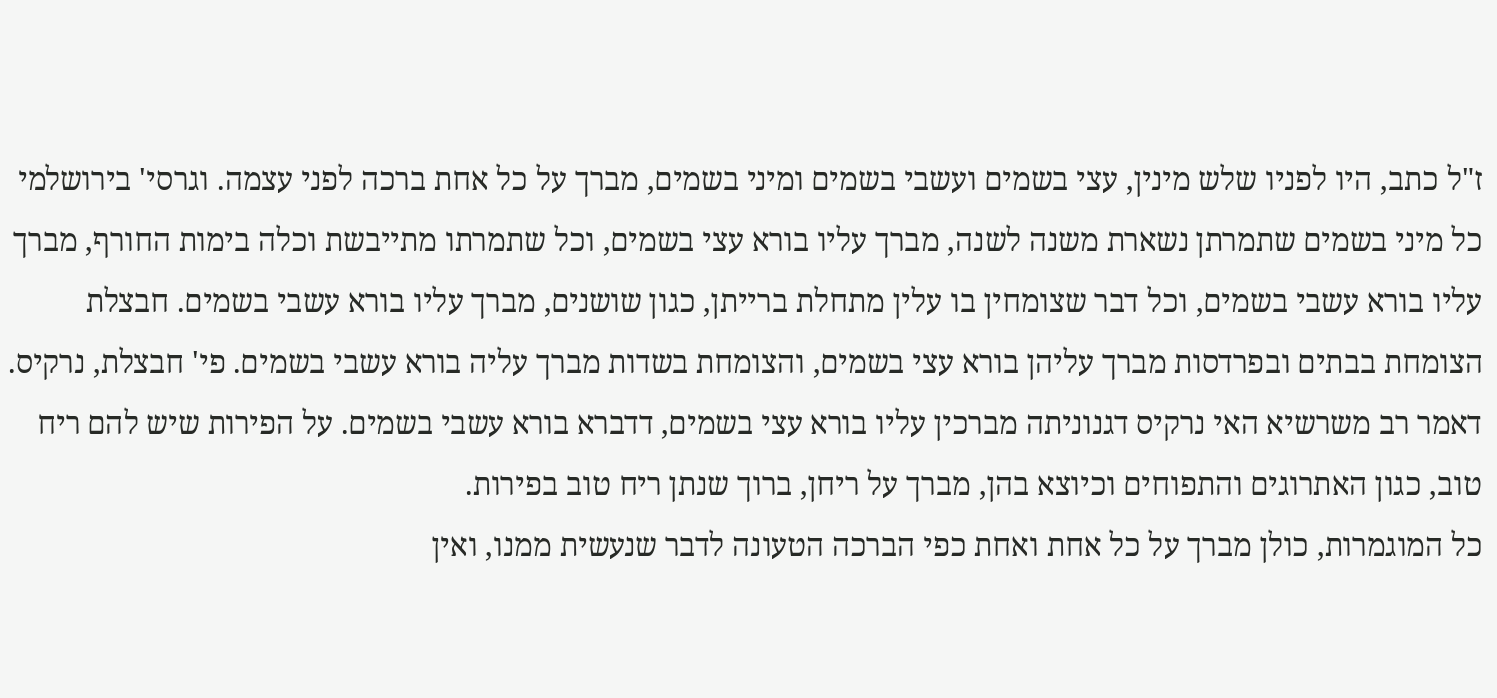ז"ל כתב, היו לפניו שלש מינין, עצי בשמים ועשבי בשמים ומיני בשמים, מברך על כל אחת ברכה לפני עצמה. וגרסי' בירושלמי כל מיני בשמים שתמרתן נשארת משנה לשנה, מברך עליו בורא עצי בשמים, וכל שתמרתו מתייבשת וכלה בימות החורף, מברך עליו בורא עשבי בשמים, וכל דבר שצומחין בו עלין מתחלת ברייתן, כגון שושנים, מברך עליו בורא עשבי בשמים. חבצלת הצומחת בבתים ובפרדסות מברך עליהן בורא עצי בשמים, והצומחת בשדות מברך עליה בורא עשבי בשמים. פי' חבצלת, נרקיס. דאמר רב משרשיא האי נרקיס דגנוניתה מברכין עליו בורא עצי בשמים, דדברא בורא עשבי בשמים. על הפירות שיש להם ריח טוב, כגון האתרוגים והתפוחים וכיוצא בהן, מברך על ריחן, ברוך שנתן ריח טוב בפירות.
כל המוגמרות, כולן מברך על כל אחת ואחת כפי הברכה הטעונה לדבר שנעשית ממנו, ואין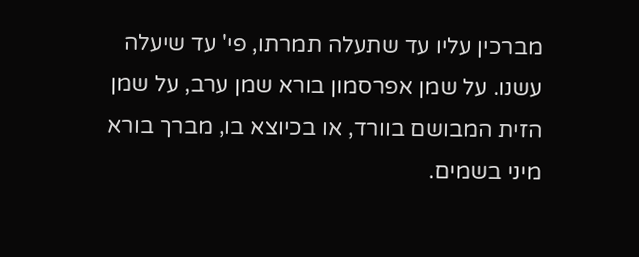מברכין עליו עד שתעלה תמרתו, פי' עד שיעלה עשנו. על שמן אפרסמון בורא שמן ערב, על שמן הזית המבושם בוורד, או בכיוצא בו, מברך בורא מיני בשמים.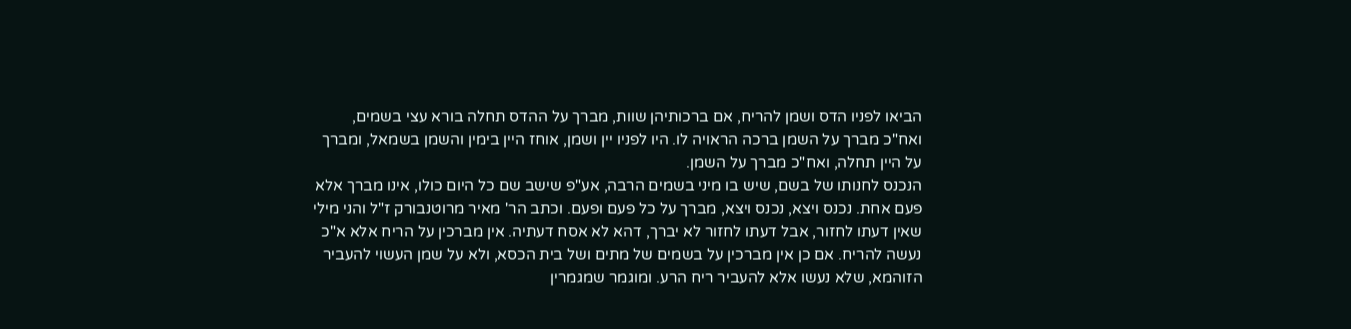הביאו לפניו הדס ושמן להריח, אם ברכותיהן שוות, מברך על ההדס תחלה בורא עצי בשמים, ואח"כ מברך על השמן ברכה הראויה לו. היו לפניו יין ושמן, אוחז היין בימין והשמן בשמאל, ומברך על היין תחלה, ואח"כ מברך על השמן.
הנכנס לחנותו של בשם, שיש בו מיני בשמים הרבה, אע"פ שישב שם כל היום כולו, אינו מברך אלא פעם אחת. נכנס ויצא, נכנס ויצא, מברך על כל פעם ופעם. וכתב הר' מאיר מרוטנבורק ז"ל והני מילי שאין דעתו לחזור, אבל דעתו לחזור לא יברך, דהא לא אסח דעתיה. אין מברכין על הריח אלא א"כ נעשה להריח. אם כן אין מברכין על בשמים של מתים ושל בית הכסא, ולא על שמן העשוי להעביר הזוהמא, שלא נעשו אלא להעביר ריח הרע. ומוגמר שמגמרין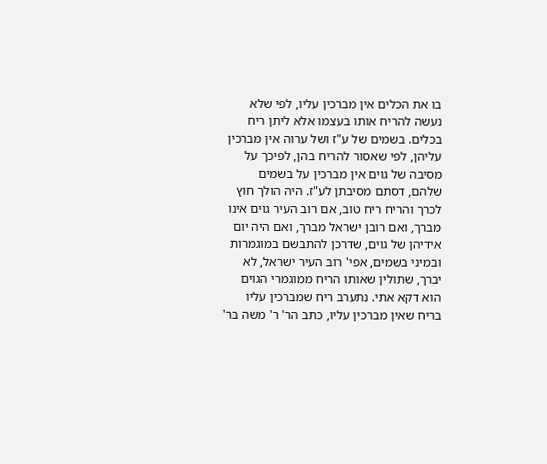בו את הכלים אין מברכין עליו, לפי שלא נעשה להריח אותו בעצמו אלא ליתן ריח בכלים. בשמים של ע"ז ושל ערוה אין מברכין עליהן, לפי שאסור להריח בהן, לפיכך על מסיבה של גוים אין מברכין על בשמים שלהם, דסתם מסיבתן לע"ז. היה הולך חוץ לכרך והריח ריח טוב, אם רוב העיר גוים אינו מברך, ואם רובן ישראל מברך, ואם היה יום אידיהן של גוים, שדרכן להתבשם במוגמרות ובמיני בשמים, אפי' רוב העיר ישראל, לא יברך, שתולין שאותו הריח ממוגמרי הגוים הוא דקא אתי. נתערב ריח שמברכין עליו בריח שאין מברכין עליו, כתב הר' ר' משה בר'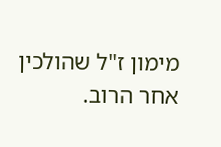מימון ז"ל שהולכין אחר הרוב.